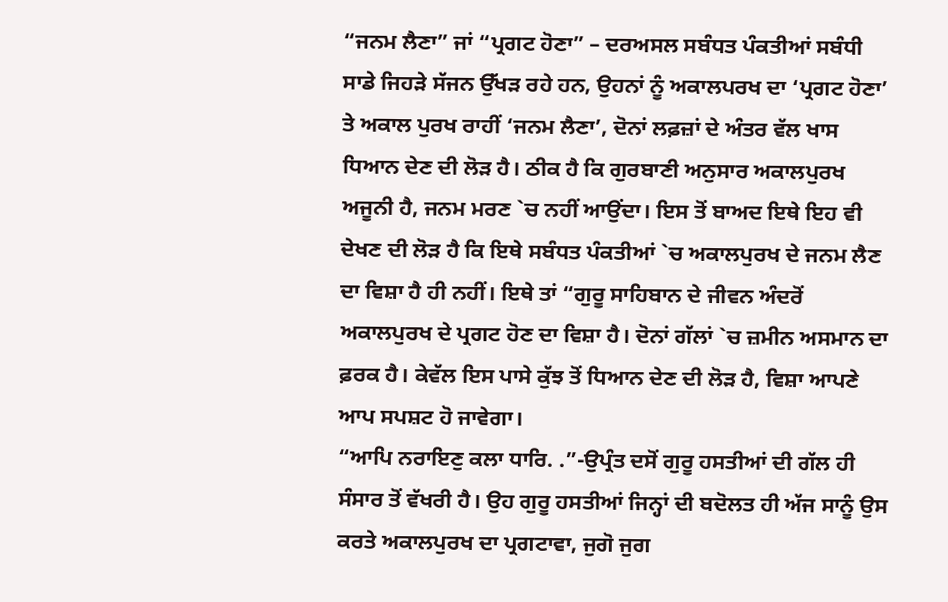“ਜਨਮ ਲੈਣਾ” ਜਾਂ “ਪ੍ਰਗਟ ਹੋਣਾ” – ਦਰਅਸਲ ਸਬੰਧਤ ਪੰਕਤੀਆਂ ਸਬੰਧੀ ਸਾਡੇ ਜਿਹੜੇ ਸੱਜਨ ਉੱਖੜ ਰਹੇ ਹਨ, ਉਹਨਾਂ ਨੂੰ ਅਕਾਲਪਰਖ ਦਾ ‘ਪ੍ਰਗਟ ਹੋਣਾ’ ਤੇ ਅਕਾਲ ਪੁਰਖ ਰਾਹੀਂ ‘ਜਨਮ ਲੈਣਾ’, ਦੋਨਾਂ ਲਫ਼ਜ਼ਾਂ ਦੇ ਅੰਤਰ ਵੱਲ ਖਾਸ ਧਿਆਨ ਦੇਣ ਦੀ ਲੋੜ ਹੈ। ਠੀਕ ਹੈ ਕਿ ਗੁਰਬਾਣੀ ਅਨੁਸਾਰ ਅਕਾਲਪੁਰਖ ਅਜੂਨੀ ਹੈ, ਜਨਮ ਮਰਣ `ਚ ਨਹੀਂ ਆਉਂਦਾ। ਇਸ ਤੋਂ ਬਾਅਦ ਇਥੇ ਇਹ ਵੀ ਦੇਖਣ ਦੀ ਲੋੜ ਹੈ ਕਿ ਇਥੇ ਸਬੰਧਤ ਪੰਕਤੀਆਂ `ਚ ਅਕਾਲਪੁਰਖ ਦੇ ਜਨਮ ਲੈਣ ਦਾ ਵਿਸ਼ਾ ਹੈ ਹੀ ਨਹੀਂ। ਇਥੇ ਤਾਂ “ਗੁਰੂ ਸਾਹਿਬਾਨ ਦੇ ਜੀਵਨ ਅੰਦਰੋਂ ਅਕਾਲਪੁਰਖ ਦੇ ਪ੍ਰਗਟ ਹੋਣ ਦਾ ਵਿਸ਼ਾ ਹੈ। ਦੋਨਾਂ ਗੱਲਾਂ `ਚ ਜ਼ਮੀਨ ਅਸਮਾਨ ਦਾ ਫ਼ਰਕ ਹੈ। ਕੇਵੱਲ ਇਸ ਪਾਸੇ ਕੁੱਝ ਤੋਂ ਧਿਆਨ ਦੇਣ ਦੀ ਲੋੜ ਹੈ, ਵਿਸ਼ਾ ਆਪਣੇ ਆਪ ਸਪਸ਼ਟ ਹੋ ਜਾਵੇਗਾ।
“ਆਪਿ ਨਰਾਇਣੁ ਕਲਾ ਧਾਰਿ. .”-ਉਪ੍ਰੰਤ ਦਸੋਂ ਗੁਰੂ ਹਸਤੀਆਂ ਦੀ ਗੱਲ ਹੀ ਸੰਸਾਰ ਤੋਂ ਵੱਖਰੀ ਹੈ। ਉਹ ਗੁਰੂ ਹਸਤੀਆਂ ਜਿਨ੍ਹਾਂ ਦੀ ਬਦੋਲਤ ਹੀ ਅੱਜ ਸਾਨੂੰ ਉਸ ਕਰਤੇ ਅਕਾਲਪੁਰਖ ਦਾ ਪ੍ਰਗਟਾਵਾ, ਜੁਗੋ ਜੁਗ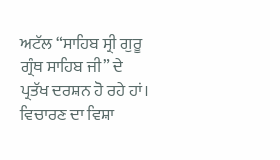ਅਟੱਲ “ਸਾਹਿਬ ਸ੍ਰੀ ਗੁਰੂ ਗ੍ਰੰਥ ਸਾਹਿਬ ਜੀ” ਦੇ ਪ੍ਰਤੱਖ ਦਰਸ਼ਨ ਹੋ ਰਹੇ ਹਾਂ। ਵਿਚਾਰਣ ਦਾ ਵਿਸ਼ਾ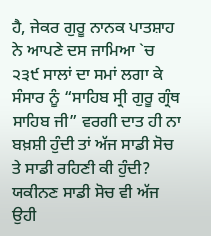ਹੈ, ਜੇਕਰ ਗੁਰੂ ਨਾਨਕ ਪਾਤਸ਼ਾਹ ਨੇ ਆਪਣੇ ਦਸ ਜਾਮਿਆ `ਚ ੨੩੯ ਸਾਲਾਂ ਦਾ ਸਮਾਂ ਲਗਾ ਕੇ ਸੰਸਾਰ ਨੂੰ “ਸਾਹਿਬ ਸ੍ਰੀ ਗੁਰੂ ਗ੍ਰੰਥ ਸਾਹਿਬ ਜੀ” ਵਰਗੀ ਦਾਤ ਹੀ ਨਾ ਬਖ਼ਸ਼ੀ ਹੁੰਦੀ ਤਾਂ ਅੱਜ ਸਾਡੀ ਸੋਚ ਤੇ ਸਾਡੀ ਰਹਿਣੀ ਕੀ ਹੁੰਦੀ? ਯਕੀਨਣ ਸਾਡੀ ਸੋਚ ਵੀ ਅੱਜ ਉਹੀ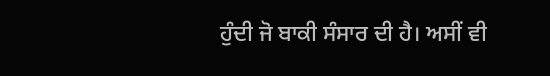ਹੁੰਦੀ ਜੋ ਬਾਕੀ ਸੰਸਾਰ ਦੀ ਹੈ। ਅਸੀਂ ਵੀ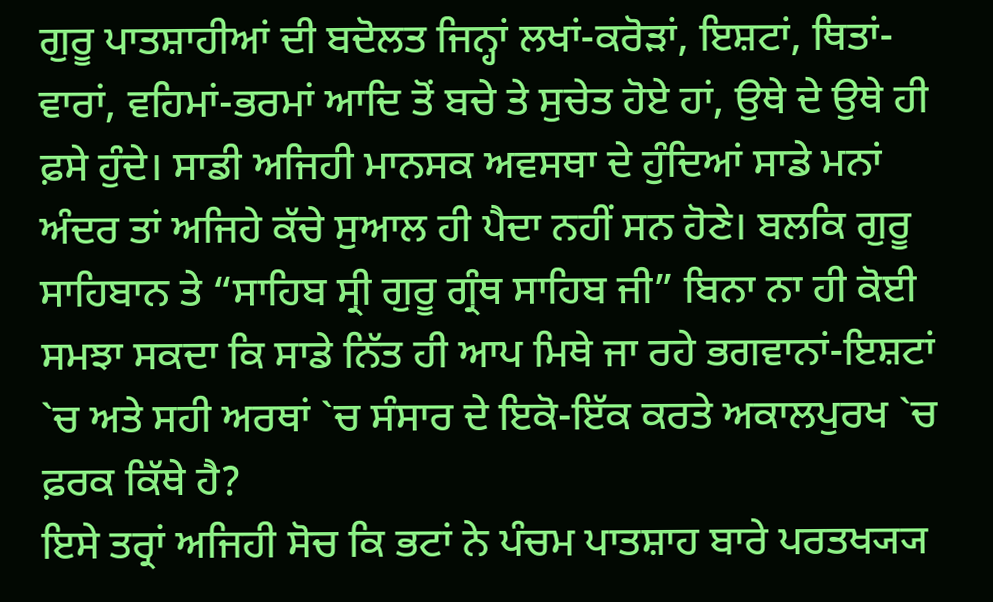ਗੁਰੂ ਪਾਤਸ਼ਾਹੀਆਂ ਦੀ ਬਦੋਲਤ ਜਿਨ੍ਹਾਂ ਲਖਾਂ-ਕਰੋੜਾਂ, ਇਸ਼ਟਾਂ, ਥਿਤਾਂ-ਵਾਰਾਂ, ਵਹਿਮਾਂ-ਭਰਮਾਂ ਆਦਿ ਤੋਂ ਬਚੇ ਤੇ ਸੁਚੇਤ ਹੋਏ ਹਾਂ, ਉਥੇ ਦੇ ਉਥੇ ਹੀ ਫ਼ਸੇ ਹੁੰਦੇ। ਸਾਡੀ ਅਜਿਹੀ ਮਾਨਸਕ ਅਵਸਥਾ ਦੇ ਹੁੰਦਿਆਂ ਸਾਡੇ ਮਨਾਂ ਅੰਦਰ ਤਾਂ ਅਜਿਹੇ ਕੱਚੇ ਸੁਆਲ ਹੀ ਪੈਦਾ ਨਹੀਂ ਸਨ ਹੋਣੇ। ਬਲਕਿ ਗੁਰੂ ਸਾਹਿਬਾਨ ਤੇ “ਸਾਹਿਬ ਸ੍ਰੀ ਗੁਰੂ ਗ੍ਰੰਥ ਸਾਹਿਬ ਜੀ” ਬਿਨਾ ਨਾ ਹੀ ਕੋਈ ਸਮਝਾ ਸਕਦਾ ਕਿ ਸਾਡੇ ਨਿੱਤ ਹੀ ਆਪ ਮਿਥੇ ਜਾ ਰਹੇ ਭਗਵਾਨਾਂ-ਇਸ਼ਟਾਂ `ਚ ਅਤੇ ਸਹੀ ਅਰਥਾਂ `ਚ ਸੰਸਾਰ ਦੇ ਇਕੋ-ਇੱਕ ਕਰਤੇ ਅਕਾਲਪੁਰਖ `ਚ ਫ਼ਰਕ ਕਿੱਥੇ ਹੈ?
ਇਸੇ ਤਰ੍ਰਾਂ ਅਜਿਹੀ ਸੋਚ ਕਿ ਭਟਾਂ ਨੇ ਪੰਚਮ ਪਾਤਸ਼ਾਹ ਬਾਰੇ ਪਰਤਖ੍ਯ੍ਯ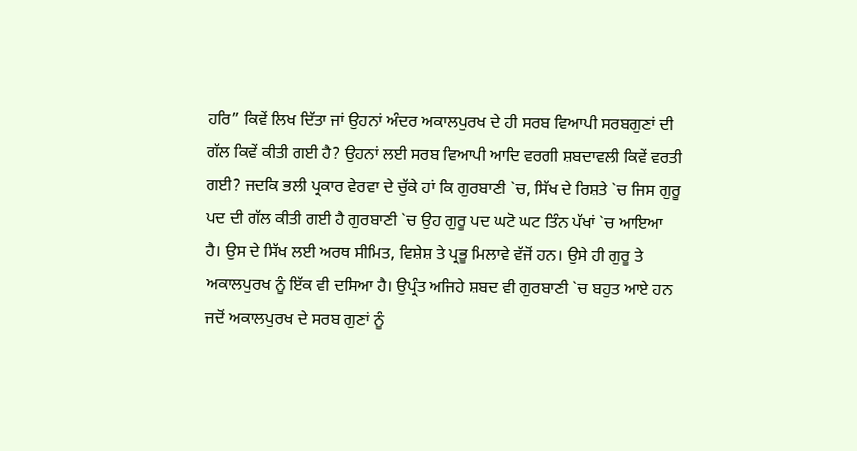ਹਰਿ” ਕਿਵੇਂ ਲਿਖ ਦਿੱਤਾ ਜਾਂ ਉਹਨਾਂ ਅੰਦਰ ਅਕਾਲਪੁਰਖ ਦੇ ਹੀ ਸਰਬ ਵਿਆਪੀ ਸਰਬਗੁਣਾਂ ਦੀ ਗੱਲ ਕਿਵੇਂ ਕੀਤੀ ਗਈ ਹੈ? ਉਹਨਾਂ ਲਈ ਸਰਬ ਵਿਆਪੀ ਆਦਿ ਵਰਗੀ ਸ਼ਬਦਾਵਲੀ ਕਿਵੇਂ ਵਰਤੀ ਗਈ? ਜਦਕਿ ਭਲੀ ਪ੍ਰਕਾਰ ਵੇਰਵਾ ਦੇ ਚੁੱਕੇ ਹਾਂ ਕਿ ਗੁਰਬਾਣੀ `ਚ, ਸਿੱਖ ਦੇ ਰਿਸ਼ਤੇ `ਚ ਜਿਸ ਗੁਰੂ ਪਦ ਦੀ ਗੱਲ ਕੀਤੀ ਗਈ ਹੈ ਗੁਰਬਾਣੀ `ਚ ਉਹ ਗੁਰੂ ਪਦ ਘਟੋ ਘਟ ਤਿੰਨ ਪੱਖਾਂ `ਚ ਆਇਆ ਹੈ। ਉਸ ਦੇ ਸਿੱਖ ਲਈ ਅਰਥ ਸੀਮਿਤ, ਵਿਸ਼ੇਸ਼ ਤੇ ਪ੍ਰਭੂ ਮਿਲਾਵੇ ਵੱਜੋਂ ਹਨ। ਉਸੇ ਹੀ ਗੁਰੂ ਤੇ ਅਕਾਲਪੁਰਖ ਨੂੰ ਇੱਕ ਵੀ ਦਸਿਆ ਹੈ। ਉਪ੍ਰੰਤ ਅਜਿਹੇ ਸ਼ਬਦ ਵੀ ਗੁਰਬਾਣੀ `ਚ ਬਹੁਤ ਆਏ ਹਨ ਜਦੋਂ ਅਕਾਲਪੁਰਖ ਦੇ ਸਰਬ ਗੁਣਾਂ ਨੂੰ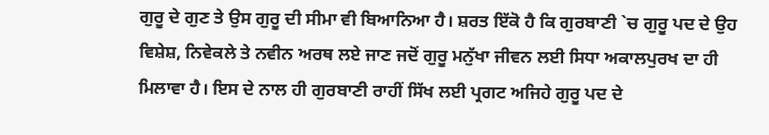ਗੁਰੂ ਦੇ ਗੁਣ ਤੇ ਉਸ ਗੁਰੂ ਦੀ ਸੀਮਾ ਵੀ ਬਿਆਨਿਆ ਹੈ। ਸ਼ਰਤ ਇੱਕੋ ਹੈ ਕਿ ਗੁਰਬਾਣੀ `ਚ ਗੁਰੂ ਪਦ ਦੇ ਉਹ ਵਿਸ਼ੇਸ਼, ਨਿਵੇਕਲੇ ਤੇ ਨਵੀਨ ਅਰਥ ਲਏ ਜਾਣ ਜਦੋਂ ਗੁਰੂ ਮਨੁੱਖਾ ਜੀਵਨ ਲਈ ਸਿਧਾ ਅਕਾਲਪੁਰਖ ਦਾ ਹੀ ਮਿਲਾਵਾ ਹੈ। ਇਸ ਦੇ ਨਾਲ ਹੀ ਗੁਰਬਾਣੀ ਰਾਹੀਂ ਸਿੱਖ ਲਈ ਪ੍ਰਗਟ ਅਜਿਹੇ ਗੁਰੂ ਪਦ ਦੇ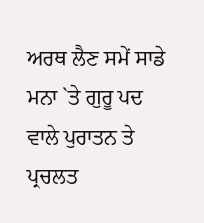ਅਰਥ ਲੈਣ ਸਮੇਂ ਸਾਡੇ ਮਨਾ `ਤੇ ਗੁਰੂ ਪਦ ਵਾਲੇ ਪੁਰਾਤਨ ਤੇ ਪ੍ਰਚਲਤ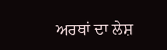ਅਰਥਾਂ ਦਾ ਲੇਸ਼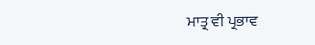ਮਾਤ੍ਰ ਵੀ ਪ੍ਰਭਾਵ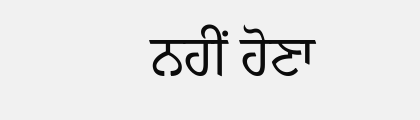ਨਹੀਂ ਹੋਣਾ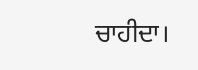ਚਾਹੀਦਾ।